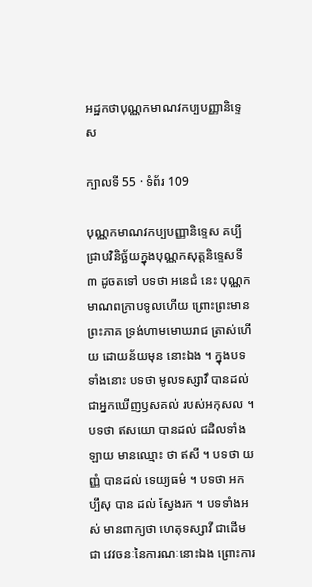អដ្ឋកថាបុណ្ណកមាណវកប្បបញ្ញានិទ្ទេស

ក្បាលទី 55 · ទំព័រ 109

បុណ្ណកមាណវកប្បបញ្ញានិទ្ទេស គប្បីជ្រាបវិនិច្ឆ័យក្នុងបុណ្ណកសុត្តនិទ្ទេសទី ៣ ដូចតទៅ បទថា អនេជំ នេះ បុណ្ណកមាណពក្រាបទូលហើយ ព្រោះព្រះមានព្រះភាគ ទ្រង់ហាមមោឃរាជ ត្រាស់ហើយ ដោយន័យមុន នោះឯង ។ ក្នុងបទទាំងនោះ បទថា មូលទស្សាវឹ បានដល់ ជាអ្នកឃើញឫសគល់ របស់អកុសល ។ បទថា ឥសយោ បានដល់ ជដិលទាំងឡាយ មានឈ្មោះ ថា ឥសី ។ បទថា យញ្ញំ បានដល់ ទេយ្យធម៌ ។ បទថា អកប្បឹសុ បាន ដល់ ស្វែងរក ។ បទទាំងអស់ មានពាក្យថា ហេតុទស្សាវី ជាដើម ជា វេវចនៈនៃការណៈនោះឯង ព្រោះការ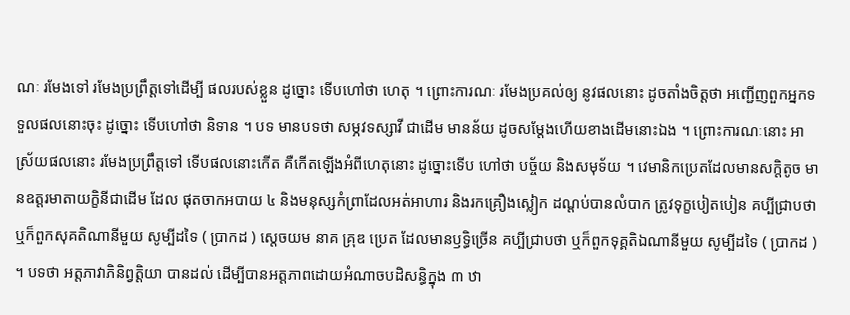ណៈ រមែងទៅ រមែងប្រព្រឹត្តទៅដើម្បី ផលរបស់ខ្លួន ដូច្នោះ ទើបហៅថា ហេតុ ។ ព្រោះការណៈ រមែងប្រគល់ឲ្យ នូវផលនោះ ដូចតាំងចិត្តថា អញ្ជើញពួកអ្នកទទួលផលនោះចុះ ដូច្នោះ ទើបហៅថា និទាន ។ បទ មានបទថា សម្ភវទស្សាវី ជាដើម មានន័យ ដូចសម្តែងហើយខាងដើមនោះឯង ។ ព្រោះការណៈនោះ អាស្រ័យផលនោះ រមែងប្រព្រឹត្តទៅ ទើបផលនោះកើត គឺកើតឡើងអំពីហេតុនោះ ដូច្នោះទើប ហៅថា បច្ច័យ និងសមុទ័យ ។ វេមានិកប្រេតដែលមានសក្តិតូច មានឧត្តរមាតាយក្ខិនីជាដើម ដែល ផុតចាកអបាយ ៤ និងមនុស្សកំព្រាដែលអត់អាហារ និងរកគ្រឿងស្លៀក ដណ្តប់បានលំបាក ត្រូវទុក្ខបៀតបៀន គប្បីជ្រាបថា ឬក៏ពួកសុគតិណានីមួយ សូម្បីដទៃ ( ប្រាកដ ) ស្តេចយម នាគ គ្រុឌ ប្រេត ដែលមានឫទ្ធិច្រើន គប្បីជ្រាបថា ឬក៏ពួកទុគ្គតិឯណានីមួយ សូម្បីដទៃ ( ប្រាកដ ) ។ បទថា អត្តភាវាភិនិព្វត្តិយា បានដល់ ដើម្បីបានអត្តភាពដោយអំណាចបដិសន្ធិក្នុង ៣ ឋា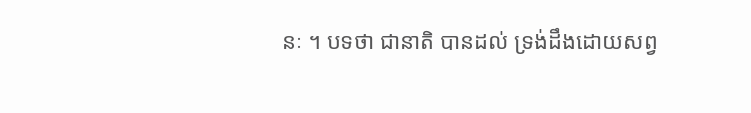នៈ ។ បទថា ជានាតិ បានដល់ ទ្រង់ដឹងដោយសព្វ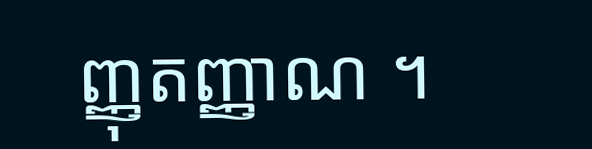ញ្ញុតញ្ញាណ ។